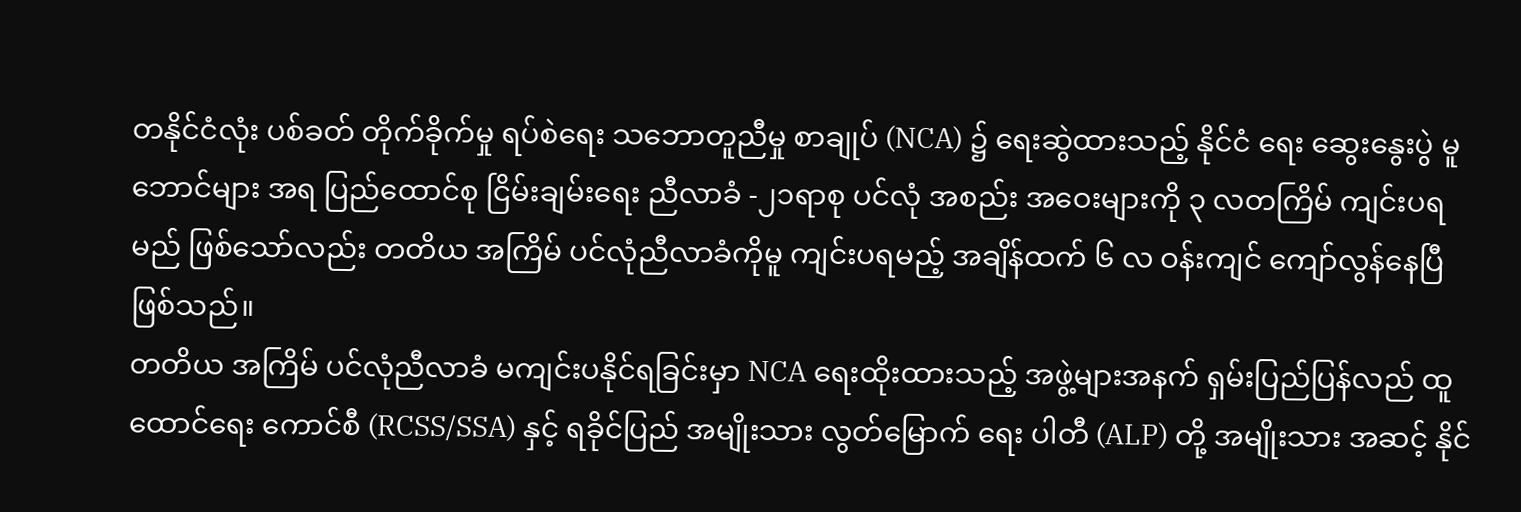တနိုင်ငံလုံး ပစ်ခတ် တိုက်ခိုက်မှု ရပ်စဲရေး သဘောတူညီမှု စာချုပ် (NCA) ၌ ရေးဆွဲထားသည့် နိုင်ငံ ရေး ဆွေးနွေးပွဲ မူ ဘောင်များ အရ ပြည်ထောင်စု ငြိမ်းချမ်းရေး ညီလာခံ -၂၁ရာစု ပင်လုံ အစည်း အဝေးများကို ၃ လတကြိမ် ကျင်းပရမည် ဖြစ်သော်လည်း တတိယ အကြိမ် ပင်လုံညီလာခံကိုမူ ကျင်းပရမည့် အချိန်ထက် ၆ လ ဝန်းကျင် ကျော်လွန်နေပြီ ဖြစ်သည်။
တတိယ အကြိမ် ပင်လုံညီလာခံ မကျင်းပနိုင်ရခြင်းမှာ NCA ရေးထိုးထားသည့် အဖွဲ့များအနက် ရှမ်းပြည်ပြန်လည် ထူထောင်ရေး ကောင်စီ (RCSS/SSA) နှင့် ရခိုင်ပြည် အမျိုးသား လွတ်မြောက် ရေး ပါတီ (ALP) တို့ အမျိုးသား အဆင့် နိုင်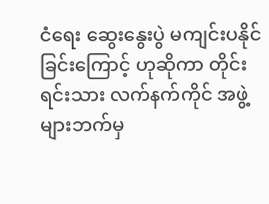ငံရေး ဆွေးနွေးပွဲ မကျင်းပနိုင်ခြင်းကြောင့် ဟုဆိုကာ တိုင်းရင်းသား လက်နက်ကိုင် အဖွဲ့များဘက်မှ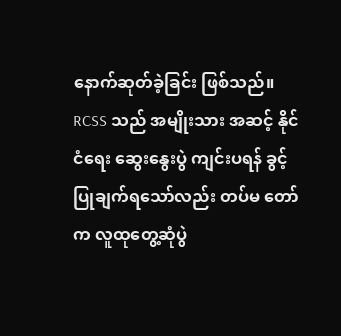နောက်ဆုတ်ခဲ့ခြင်း ဖြစ်သည်။
RCSS သည် အမျိုးသား အဆင့် နိုင်ငံရေး ဆွေးနွေးပွဲ ကျင်းပရန် ခွင့်ပြုချက်ရသော်လည်း တပ်မ တော်က လူထုတွေ့ဆုံပွဲ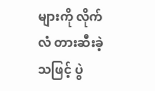များကို လိုက်လံ တားဆီးခဲ့သဖြင့် ပွဲ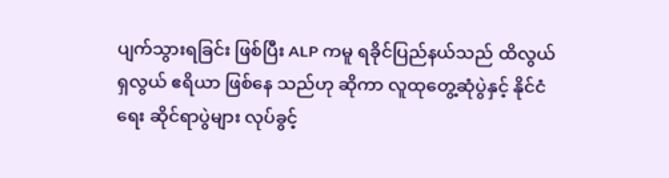ပျက်သွားရခြင်း ဖြစ်ပြီး ALP ကမူ ရခိုင်ပြည်နယ်သည် ထိလွယ်ရှလွယ် ဧရိယာ ဖြစ်နေ သည်ဟု ဆိုကာ လူထုတွေ့ဆုံပွဲနှင့် နိုင်ငံရေး ဆိုင်ရာပွဲများ လုပ်ခွင့်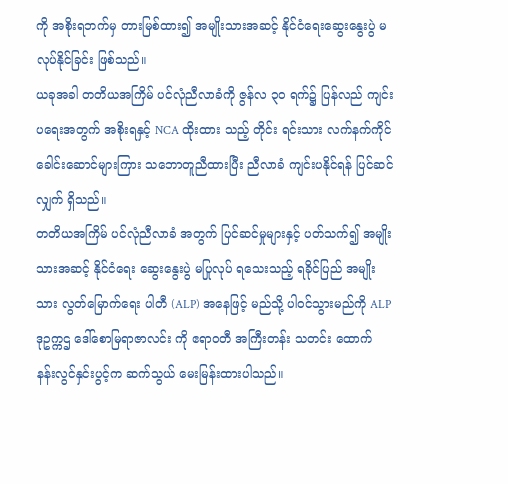ကို အစိုးရဘက်မှ တားမြစ်ထား၍ အမျိုးသားအဆင့် နိုင်ငံရေးဆွေးနွေးပွဲ မလုပ်နိုင်ခြင်း ဖြစ်သည်။
ယခုအခါ တတိယအကြိမ် ပင်လုံညီလာခံကို ဇွန်လ ၃၀ ရက်၌ ပြန်လည် ကျင်းပရေးအတွက် အစိုးရနှင့် NCA ထိုးထား သည့် တိုင်း ရင်းသား လက်နက်ကိုင် ခေါင်းဆောင်များကြား သဘောတူညီထားပြီး ညီလာခံ ကျင်းပနိုင်ရန် ပြင်ဆင်လျှက် ရှိသည်။
တတိယအကြိမ် ပင်လုံညီလာခံ အတွက် ပြင်ဆင်မှုများနှင့် ပတ်သက်၍ အမျိုးသားအဆင့် နိုင်ငံရေး ဆွေးနွေးပွဲ မပြုလုပ် ရသေးသည့် ရခိုင်ပြည် အမျိုးသား လွတ်မြောက်ရေး ပါတီ (ALP) အနေဖြင့် မည်သို့ ပါဝင်သွားမည်ကို ALP ဒုဥက္ကဌ ဒေါ်စောမြရာဇာလင်း ကို ဧရာဝတီ အကြီးတန်း သတင်း ထောက် နန်းလွင်နှင်းပွင့်က ဆက်သွယ် မေးမြန်းထားပါသည်။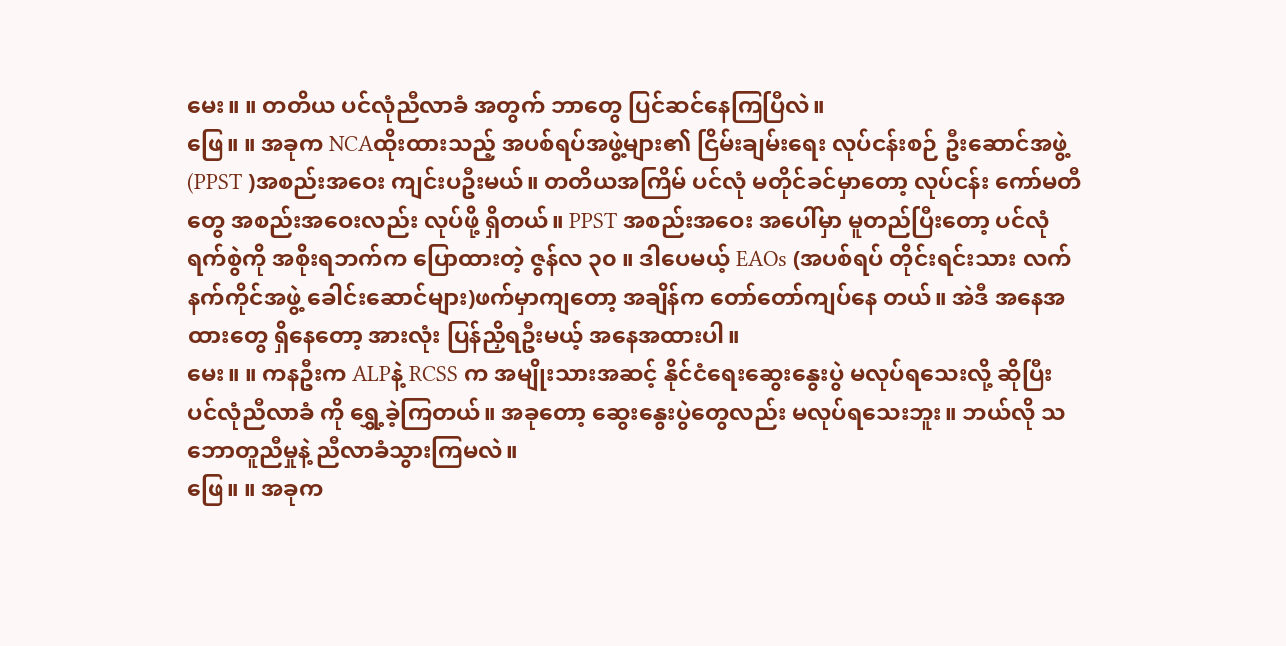မေး။ ။ တတိယ ပင်လုံညီလာခံ အတွက် ဘာတွေ ပြင်ဆင်နေကြပြီလဲ။
ဖြေ။ ။ အခုက NCAထိုးထားသည့် အပစ်ရပ်အဖွဲ့များ၏ ငြိမ်းချမ်းရေး လုပ်ငန်းစဉ် ဦးဆောင်အဖွဲ့(PPST )အစည်းအဝေး ကျင်းပဦးမယ်။ တတိယအကြိမ် ပင်လုံ မတိုင်ခင်မှာတော့ လုပ်ငန်း ကော်မတီတွေ အစည်းအဝေးလည်း လုပ်ဖို့ ရှိတယ်။ PPST အစည်းအဝေး အပေါ်မှာ မူတည်ပြီးတော့ ပင်လုံရက်စွဲကို အစိုးရဘက်က ပြောထားတဲ့ ဇွန်လ ၃၀ ။ ဒါပေမယ့် EAOs (အပစ်ရပ် တိုင်းရင်းသား လက်နက်ကိုင်အဖွဲ့ ခေါင်းဆောင်များ)ဖက်မှာကျတော့ အချိန်က တော်တော်ကျပ်နေ တယ်။ အဲဒီ အနေအထားတွေ ရှိနေတော့ အားလုံး ပြန်ညှိရဦးမယ့် အနေအထားပါ။
မေး။ ။ ကနဦးက ALPနဲ့ RCSS က အမျိုးသားအဆင့် နိုင်ငံရေးဆွေးနွေးပွဲ မလုပ်ရသေးလို့ ဆိုပြီး ပင်လုံညီလာခံ ကို ရွှေ့ခဲ့ကြတယ်။ အခုတော့ ဆွေးနွေးပွဲတွေလည်း မလုပ်ရသေးဘူး။ ဘယ်လို သဘောတူညီမှုနဲ့ ညီလာခံသွားကြမလဲ။
ဖြေ။ ။ အခုက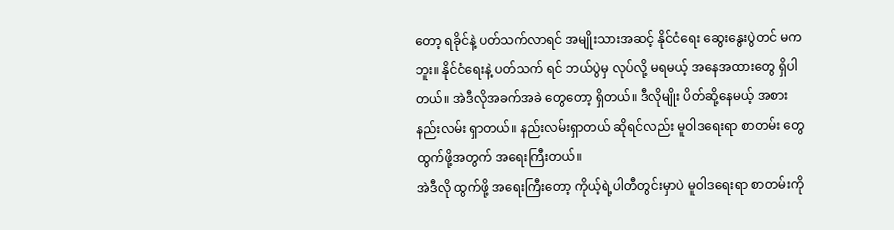တော့ ရခိုင်နဲ့ ပတ်သက်လာရင် အမျိုးသားအဆင့် နိုင်ငံရေး ဆွေးနွေးပွဲတင် မကဘူး။ နိုင်ငံရေးနဲ့ ပတ်သက် ရင် ဘယ်ပွဲမှ လုပ်လို့ မရမယ့် အနေအထားတွေ ရှိပါတယ်။ အဲဒီလိုအခက်အခဲ တွေတော့ ရှိတယ်။ ဒီလိုမျိုး ပိတ်ဆို့နေမယ့် အစား နည်းလမ်း ရှာတယ်။ နည်းလမ်းရှာတယ် ဆိုရင်လည်း မူဝါဒရေးရာ စာတမ်း တွေ ထွက်ဖို့အတွက် အရေးကြီးတယ်။
အဲဒီလို ထွက်ဖို့ အရေးကြီးတော့ ကိုယ့်ရဲ့ပါတီတွင်းမှာပဲ မူဝါဒရေးရာ စာတမ်းကို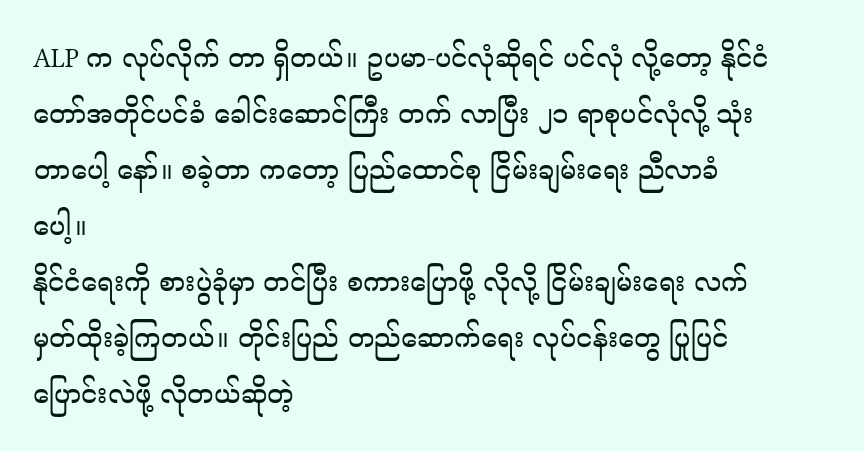ALP က လုပ်လိုက် တာ ရှိတယ်။ ဥပမာ-ပင်လုံဆိုရင် ပင်လုံ လို့တော့ နိုင်ငံတော်အတိုင်ပင်ခံ ခေါင်းဆောင်ကြီး တက် လာပြီး ၂၁ ရာစုပင်လုံလို့ သုံးတာပေါ့ နော်။ စခဲ့တာ ကတော့ ပြည်ထောင်စု ငြိမ်းချမ်းရေး ညီလာခံ ပေါ့။
နိုင်ငံရေးကို စားပွဲခုံမှာ တင်ပြီး စကားပြောဖို့ လိုလို့ ငြိမ်းချမ်းရေး လက်မှတ်ထိုးခဲ့ကြတယ်။ တိုင်းပြည် တည်ဆောက်ရေး လုပ်ငန်းတွေ ပြုပြင်ပြောင်းလဲဖို့ လိုတယ်ဆိုတဲ့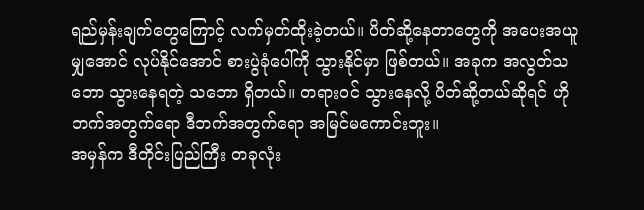ရည်မှန်းချက်တွေကြောင့် လက်မှတ်ထိုးခဲ့တယ်။ ပိတ်ဆို့နေတာတွေကို အပေးအယူမျှအောင် လုပ်နိုင်အောင် စားပွဲခုံပေါ်ကို သွားနိုင်မှာ ဖြစ်တယ်။ အခုက အလွတ်သဘော သွားနေရတဲ့ သဘော ရှိတယ်။ တရားဝင် သွားနေလို့ ပိတ်ဆို့တယ်ဆိုရင် ဟိုဘက်အတွက်ရော ဒီဘက်အတွက်ရော အမြင်မကောင်းဘူး။
အမှန်က ဒီတိုင်းပြည်ကြီး တခုလုံး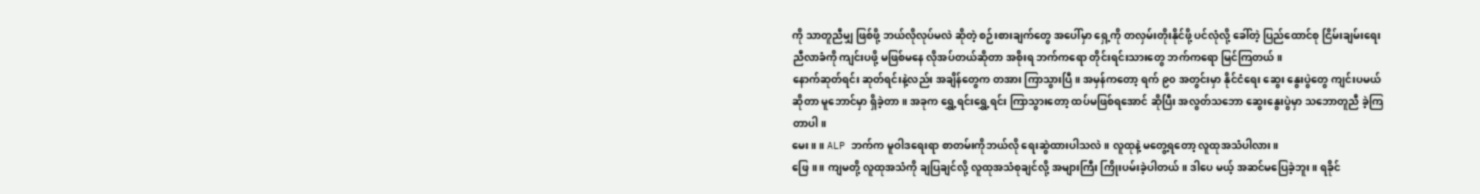ကို သာတူညီမျှ ဖြစ်ဖို့ ဘယ်လိုလုပ်မလဲ ဆိုတဲ့ စဉ်းစားချက်တွေ အပေါ်မှာ ရှေ့ကို တလှမ်းတိုးနိုင်ဖို့ ပင်လုံလို့ ခေါ်တဲ့ ပြည်ထောင်စု ငြိမ်းချမ်းရေး ညီလာခံကို ကျင်းပဖို့ မဖြစ်မနေ လိုအပ်တယ်ဆိုတာ အစိုးရ ဘက်ကရော တိုင်းရင်းသားတွေ ဘက်ကရော မြင်ကြတယ်။
နောက်ဆုတ်ရင်း ဆုတ်ရင်းနဲ့လည်း အချိန်တွေက တအား ကြာသွားပြီ။ အမှန်ကတော့ ရက် ၉၀ အတွင်းမှာ နိုင်ငံရေး ဆွေး နွေးပွဲတွေ ကျင်းပမယ်ဆိုတာ မူဘောင်မှာ ရှိခဲ့တာ။ အခုက ရွှေ့ရင်းရွှေ့ရင်း ကြာသွားတော့ ထပ်မဖြစ်ရအောင် ဆိုပြီး အလွတ်သဘော ဆွေးနွေးပွဲမှာ သဘောတူညီ ခဲ့ကြတာပါ။
မေး။ ။ ALP ဘက်က မူဝါဒရေးရာ စာတမ်းကိုဘယ်လို ရေးဆွဲထားပါသလဲ။ လူထုနဲ့ မတွေ့ရတော့ လူထုအသံပါလား။
ဖြေ။ ။ ကျမတို့ လူထုအသံကို ချပြချင်လို့ လူထုအသံစုချင်လို့ အများကြီး ကြိုးပမ်းခဲ့ပါတယ်။ ဒါပေ မယ့် အဆင်မပြေခဲ့ဘူး။ ရခိုင်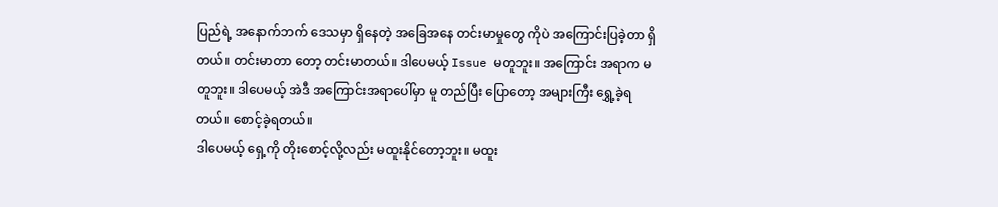ပြည်ရဲ့ အနောက်ဘက် ဒေသမှာ ရှိနေတဲ့ အခြေအနေ တင်းမာမှုတွေ ကိုပဲ အကြောင်းပြခဲ့တာ ရှိတယ်။ တင်းမာတာ တော့ တင်းမာတယ်။ ဒါပေမယ့် Issue မတူဘူး။ အကြောင်း အရာက မတူဘူး။ ဒါပေမယ့် အဲဒီ အကြောင်းအရာပေါ်မှာ မူ တည်ပြီး ပြောတော့ အများကြီး ရွှေ့ခဲ့ရတယ်။ စောင့်ခဲ့ရတယ်။
ဒါပေမယ့် ရှေ့ကို တိုးစောင့်လို့လည်း မထူးနိုင်တော့ဘူး။ မထူး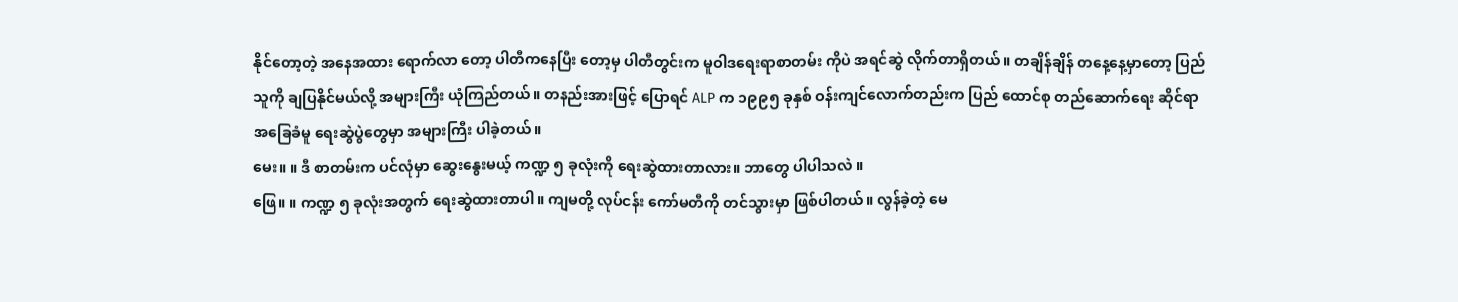နိုင်တော့တဲ့ အနေအထား ရောက်လာ တော့ ပါတီကနေပြီး တော့မှ ပါတီတွင်းက မူဝါဒရေးရာစာတမ်း ကိုပဲ အရင်ဆွဲ လိုက်တာရှိတယ်။ တချိန်ချိန် တနေ့နေ့မှာတော့ ပြည်သူကို ချပြနိုင်မယ်လို့ အများကြီး ယုံကြည်တယ်။ တနည်းအားဖြင့် ပြောရင် ALP က ၁၉၉၅ ခုနှစ် ဝန်းကျင်လောက်တည်းက ပြည် ထောင်စု တည်ဆောက်ရေး ဆိုင်ရာ အခြေခံမူ ရေးဆွဲပွဲတွေမှာ အများကြီး ပါခဲ့တယ်။
မေး။ ။ ဒီ စာတမ်းက ပင်လုံမှာ ဆွေးနွေးမယ့် ကဏ္ဍ ၅ ခုလုံးကို ရေးဆွဲထားတာလား။ ဘာတွေ ပါပါသလဲ ။
ဖြေ။ ။ ကဏ္ဍ ၅ ခုလုံးအတွက် ရေးဆွဲထားတာပါ။ ကျမတို့ လုပ်ငန်း ကော်မတီကို တင်သွားမှာ ဖြစ်ပါတယ်။ လွန်ခဲ့တဲ့ မေ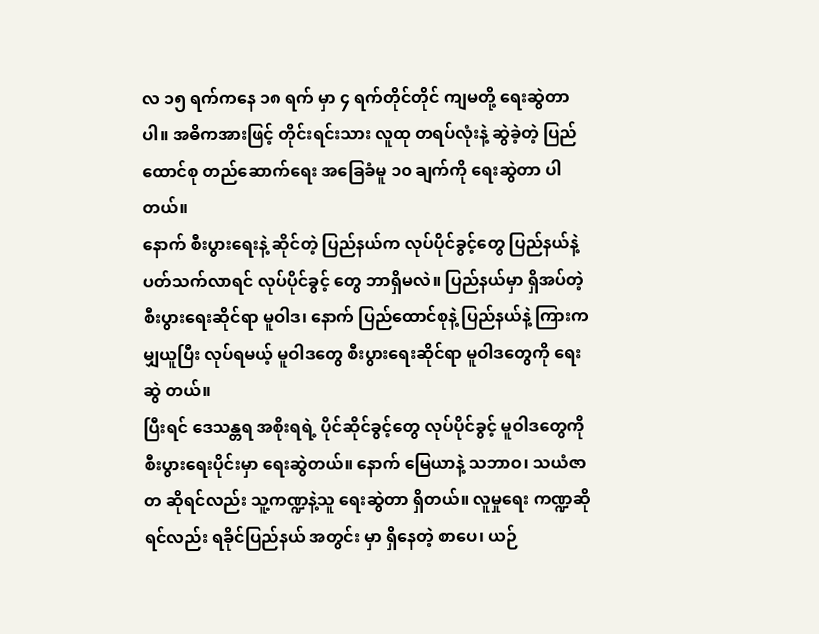လ ၁၅ ရက်ကနေ ၁၈ ရက် မှာ ၄ ရက်တိုင်တိုင် ကျမတို့ ရေးဆွဲတာပါ။ အဓိကအားဖြင့် တိုင်းရင်းသား လူထု တရပ်လုံးနဲ့ ဆွဲခဲ့တဲ့ ပြည်ထောင်စု တည်ဆောက်ရေး အခြေခံမူ ၁၀ ချက်ကို ရေးဆွဲတာ ပါတယ်။
နောက် စီးပွားရေးနဲ့ ဆိုင်တဲ့ ပြည်နယ်က လုပ်ပိုင်ခွင့်တွေ ပြည်နယ်နဲ့ ပတ်သက်လာရင် လုပ်ပိုင်ခွင့် တွေ ဘာရှိမလဲ။ ပြည်နယ်မှာ ရှိအပ်တဲ့ စီးပွားရေးဆိုင်ရာ မူဝါဒ၊ နောက် ပြည်ထောင်စုနဲ့ ပြည်နယ်နဲ့ ကြားက မျှယူပြီး လုပ်ရမယ့် မူဝါဒတွေ စီးပွားရေးဆိုင်ရာ မူဝါဒတွေကို ရေးဆွဲ တယ်။
ပြီးရင် ဒေသန္တရ အစိုးရရဲ့ ပိုင်ဆိုင်ခွင့်တွေ လုပ်ပိုင်ခွင့် မူဝါဒတွေကို စီးပွားရေးပိုင်းမှာ ရေးဆွဲတယ်။ နောက် မြေယာနဲ့ သဘာဝ၊ သယံဇာတ ဆိုရင်လည်း သူ့ကဏ္ဍနဲ့သူ ရေးဆွဲတာ ရှိတယ်။ လူမှုရေး ကဏ္ဍဆိုရင်လည်း ရခိုင်ပြည်နယ် အတွင်း မှာ ရှိနေတဲ့ စာပေ၊ ယဉ်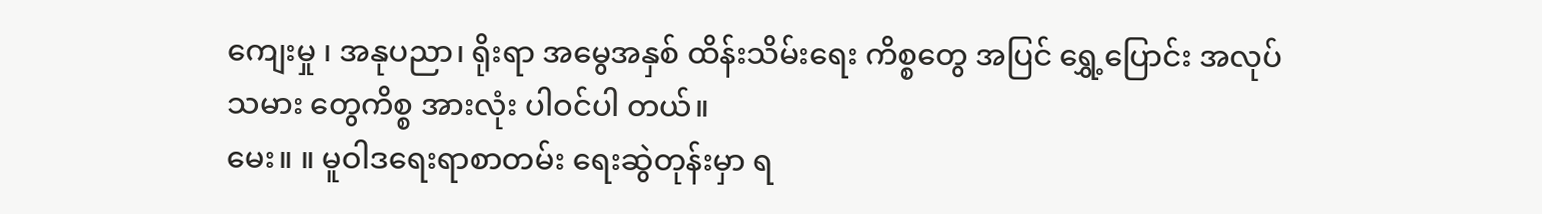ကျေးမှု ၊ အနုပညာ၊ ရိုးရာ အမွေအနှစ် ထိန်းသိမ်းရေး ကိစ္စတွေ အပြင် ရွှေ့ပြောင်း အလုပ်သမား တွေကိစ္စ အားလုံး ပါဝင်ပါ တယ်။
မေး။ ။ မူဝါဒရေးရာစာတမ်း ရေးဆွဲတုန်းမှာ ရ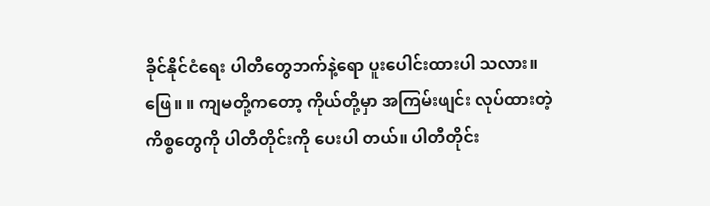ခိုင်နိုင်ငံရေး ပါတီတွေဘက်နဲ့ရော ပူးပေါင်းထားပါ သလား။
ဖြေ။ ။ ကျမတို့ကတော့ ကိုယ်တို့မှာ အကြမ်းဖျင်း လုပ်ထားတဲ့ ကိစ္စတွေကို ပါတီတိုင်းကို ပေးပါ တယ်။ ပါတီတိုင်း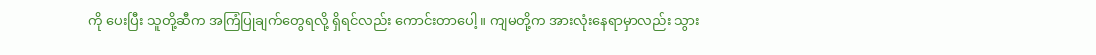ကို ပေးပြီး သူတို့ဆီက အကြံပြုချက်တွေရလို့ ရှိရင်လည်း ကောင်းတာပေါ့။ ကျမတို့က အားလုံးနေရာမှာလည်း သွား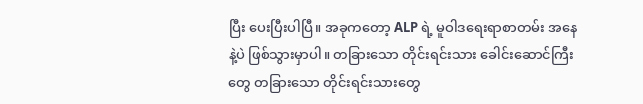ပြီး ပေးပြီးပါပြီ။ အခုကတော့ ALP ရဲ့ မူဝါဒရေးရာစာတမ်း အနေနဲ့ပဲ ဖြစ်သွားမှာပါ။ တခြားသော တိုင်းရင်းသား ခေါင်းဆောင်ကြီးတွေ တခြားသော တိုင်းရင်းသားတွေ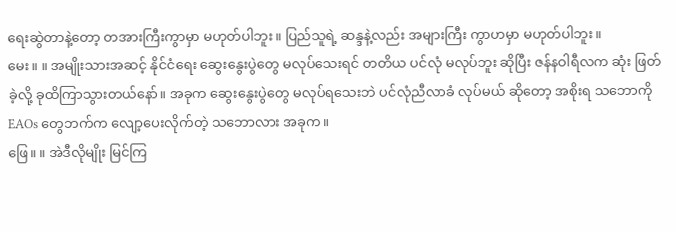ရေးဆွဲတာနဲ့တော့ တအားကြီးကွာမှာ မဟုတ်ပါဘူး။ ပြည်သူရဲ့ ဆန္ဒနဲ့လည်း အများကြီး ကွာဟမှာ မဟုတ်ပါဘူး။
မေး။ ။ အမျိုးသားအဆင့် နိုင်ငံရေး ဆွေးနွေးပွဲတွေ မလုပ်သေးရင် တတိယ ပင်လုံ မလုပ်ဘူး ဆိုပြီး ဇန်နဝါရီလက ဆုံး ဖြတ်ခဲ့လို့ ခုထိကြာသွားတယ်နော်။ အခုက ဆွေးနွေးပွဲတွေ မလုပ်ရသေးဘဲ ပင်လုံညီလာခံ လုပ်မယ် ဆိုတော့ အစိုးရ သဘောကို EAOs တွေဘက်က လျော့ပေးလိုက်တဲ့ သဘောလား အခုက။
ဖြေ။ ။ အဲဒီလိုမျိုး မြင်ကြ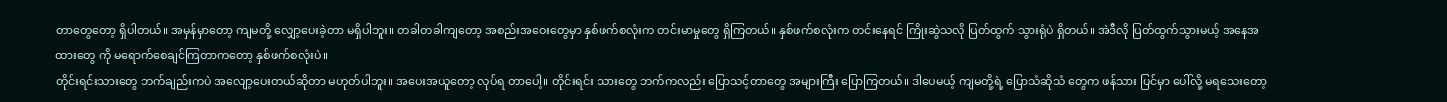တာတွေတော့ ရှိပါတယ်။ အမှန်မှာတော့ ကျမတို့ လျှော့ပေးခဲ့တာ မရှိပါဘူး။ တခါတခါကျတော့ အစည်းအဝေးတွေမှာ နှစ်ဖက်စလုံးက တင်းမာမှုတွေ ရှိကြတယ်။ နှစ်ဖက်စလုံးက တင်းနေရင် ကြိုးဆွဲသလို ပြတ်ထွက် သွားရုံပဲ ရှိတယ်။ အဲဒီလို ပြတ်ထွက်သွားမယ့် အနေအထားတွေ ကို မရောက်စေချင်ကြတာကတော့ နှစ်ဖက်စလုံးပဲ။
တိုင်းရင်းသားတွေ ဘက်ချည်းကပဲ အလျော့ပေးတယ်ဆိုတာ မဟုတ်ပါဘူး။ အပေးအယူတော့ လုပ်ရ တာပေါ့။ တိုင်းရင်း သားတွေ ဘက်ကလည်း ပြောသင့်တာတွေ အများကြီး ပြောကြတယ်။ ဒါပေမယ့် ကျမတို့ရဲ့ ပြောသံဆိုသံ တွေက ဖန်သား ပြင်မှာ ပေါ်လို့ မရသေးတော့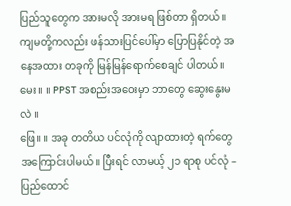ပြည်သူတွေက အားမလို အားမရ ဖြစ်တာ ရှိတယ်။ ကျမတို့ကလည်း ဖန်သားပြင်ပေါ်မှာ ပြောပြနိုင်တဲ့ အနေအထား တခုကို မြန်မြန်ရောက်စေချင် ပါတယ်။
မေး။ ။ PPST အစည်းအဝေးမှာ ဘာတွေ ဆွေးနွေးမလဲ ။
ဖြေ။ ။ အခု တတိယ ပင်လုံကို လျာထားတဲ့ ရက်တွေ အကြောင်းပါမယ်။ ပြီးရင် လာမယ့် ၂၁ ရာစု ပင်လုံ – ပြည်ထောင်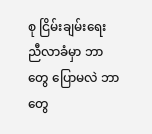စု ငြိမ်းချမ်းရေး ညီလာခံမှာ ဘာတွေ ပြောမလဲ ဘာတွေ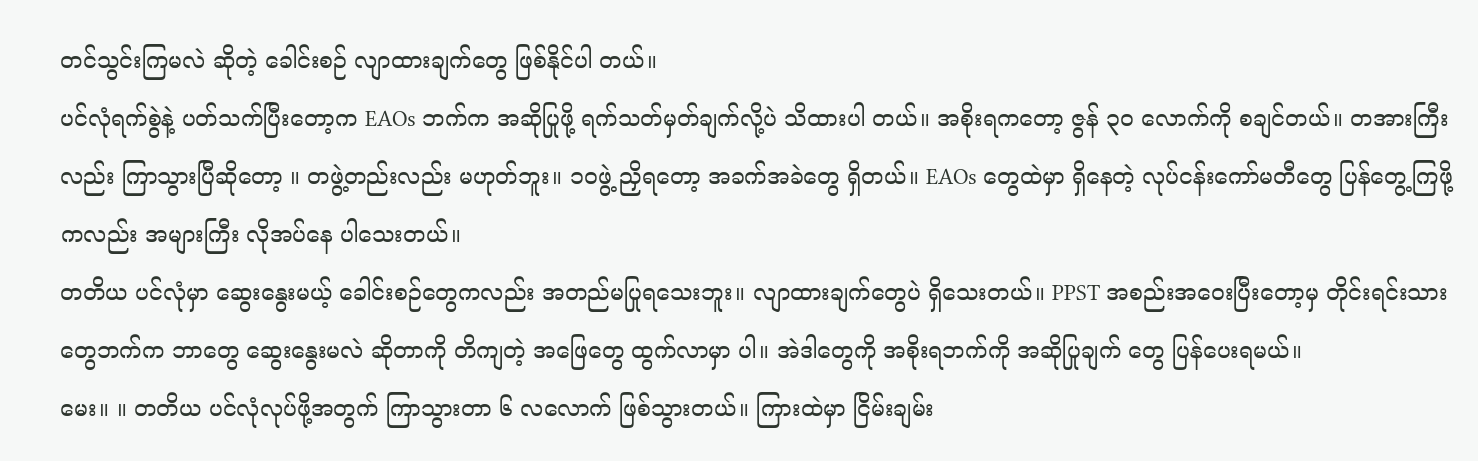တင်သွင်းကြမလဲ ဆိုတဲ့ ခေါင်းစဉ် လျာထားချက်တွေ ဖြစ်နိုင်ပါ တယ်။
ပင်လုံရက်စွဲနဲ့ ပတ်သက်ပြီးတော့က EAOs ဘက်က အဆိုပြုဖို့ ရက်သတ်မှတ်ချက်လို့ပဲ သိထားပါ တယ်။ အစိုးရကတော့ ဇွန် ၃၀ လောက်ကို စချင်တယ်။ တအားကြီးလည်း ကြာသွားပြီဆိုတော့ ။ တဖွဲ့တည်းလည်း မဟုတ်ဘူး။ ၁၀ဖွဲ့ ညှိရတော့ အခက်အခဲတွေ ရှိတယ်။ EAOs တွေထဲမှာ ရှိနေတဲ့ လုပ်ငန်းကော်မတီတွေ ပြန်တွေ့ကြဖို့ ကလည်း အများကြီး လိုအပ်နေ ပါသေးတယ်။
တတိယ ပင်လုံမှာ ဆွေးနွေးမယ့် ခေါင်းစဉ်တွေကလည်း အတည်မပြုရသေးဘူး။ လျာထားချက်တွေပဲ ရှိသေးတယ်။ PPST အစည်းအဝေးပြီးတော့မှ တိုင်းရင်းသားတွေဘက်က ဘာတွေ ဆွေးနွေးမလဲ ဆိုတာကို တိကျတဲ့ အဖြေတွေ ထွက်လာမှာ ပါ။ အဲဒါတွေကို အစိုးရဘက်ကို အဆိုပြုချက် တွေ ပြန်ပေးရမယ်။
မေး။ ။ တတိယ ပင်လုံလုပ်ဖို့အတွက် ကြာသွားတာ ၆ လလောက် ဖြစ်သွားတယ်။ ကြားထဲမှာ ငြိမ်းချမ်း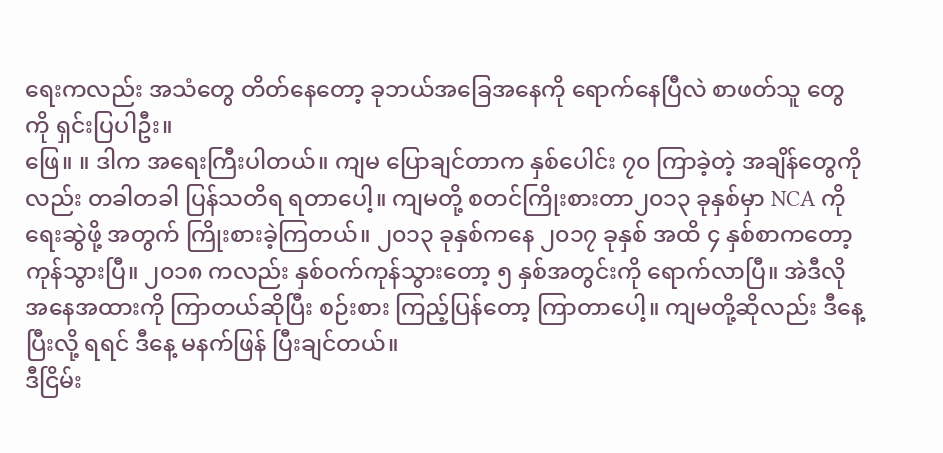ရေးကလည်း အသံတွေ တိတ်နေတော့ ခုဘယ်အခြေအနေကို ရောက်နေပြီလဲ စာဖတ်သူ တွေကို ရှင်းပြပါဦး။
ဖြေ။ ။ ဒါက အရေးကြီးပါတယ်။ ကျမ ပြောချင်တာက နှစ်ပေါင်း ၇၀ ကြာခဲ့တဲ့ အချိန်တွေကိုလည်း တခါတခါ ပြန်သတိရ ရတာပေါ့။ ကျမတို့ စတင်ကြိုးစားတာ၂၀၁၃ ခုနှစ်မှာ NCA ကို ရေးဆွဲဖို့ အတွက် ကြိုးစားခဲ့ကြတယ်။ ၂၀၁၃ ခုနှစ်ကနေ ၂၀၁၇ ခုနှစ် အထိ ၄ နှစ်စာကတော့ ကုန်သွားပြီ။ ၂၀၁၈ ကလည်း နှစ်ဝက်ကုန်သွားတော့ ၅ နှစ်အတွင်းကို ရောက်လာပြီ။ အဲဒီလို အနေအထားကို ကြာတယ်ဆိုပြီး စဉ်းစား ကြည့်ပြန်တော့ ကြာတာပေါ့။ ကျမတို့ဆိုလည်း ဒီနေ့ ပြီးလို့ ရရင် ဒီနေ့ မနက်ဖြန် ပြီးချင်တယ်။
ဒီငြိမ်း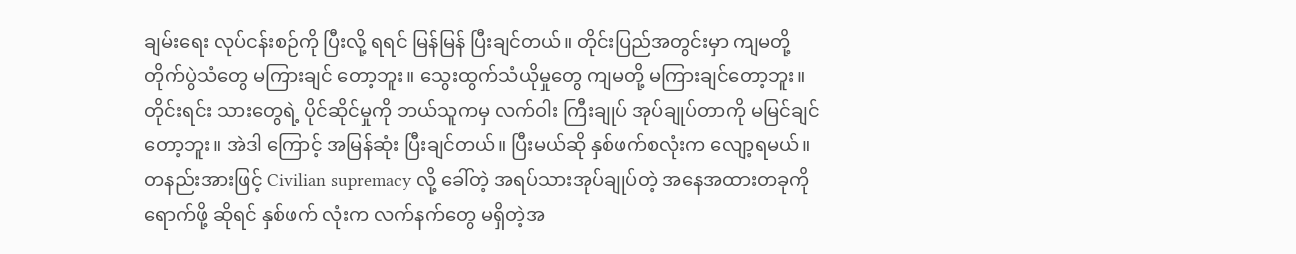ချမ်းရေး လုပ်ငန်းစဉ်ကို ပြီးလို့ ရရင် မြန်မြန် ပြီးချင်တယ်။ တိုင်းပြည်အတွင်းမှာ ကျမတို့ တိုက်ပွဲသံတွေ မကြားချင် တော့ဘူး။ သွေးထွက်သံယိုမှုတွေ ကျမတို့ မကြားချင်တော့ဘူး။ တိုင်းရင်း သားတွေရဲ့ ပိုင်ဆိုင်မှုကို ဘယ်သူကမှ လက်ဝါး ကြီးချုပ် အုပ်ချုပ်တာကို မမြင်ချင်တော့ဘူး။ အဲဒါ ကြောင့် အမြန်ဆုံး ပြီးချင်တယ်။ ပြီးမယ်ဆို နှစ်ဖက်စလုံးက လျော့ရမယ်။
တနည်းအားဖြင့် Civilian supremacy လို့ ခေါ်တဲ့ အရပ်သားအုပ်ချုပ်တဲ့ အနေအထားတခုကို ရောက်ဖို့ ဆိုရင် နှစ်ဖက် လုံးက လက်နက်တွေ မရှိတဲ့အ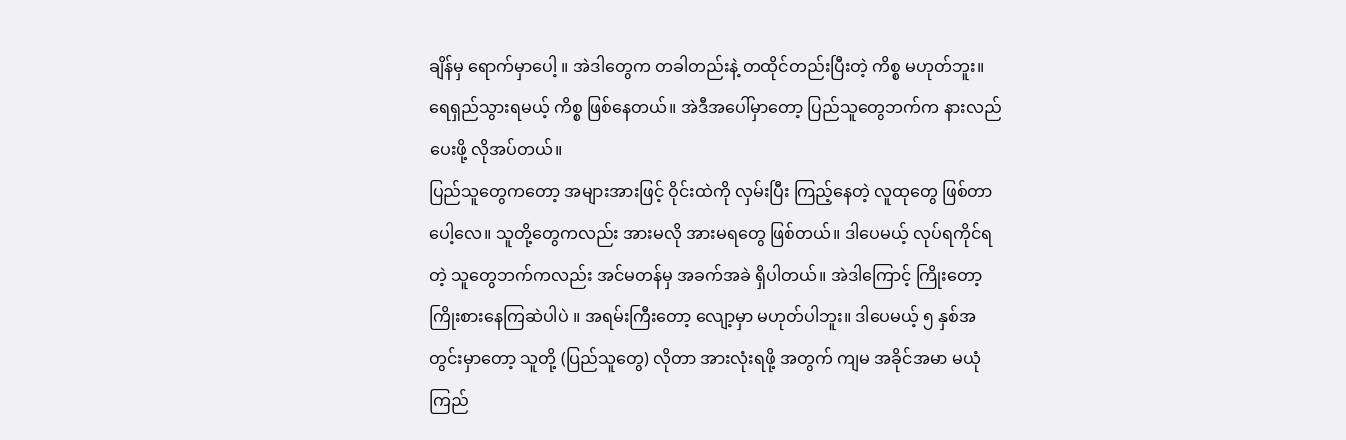ချိန်မှ ရောက်မှာပေါ့ ။ အဲဒါတွေက တခါတည်းနဲ့ တထိုင်တည်းပြီးတဲ့ ကိစ္စ မဟုတ်ဘူး။ ရေရှည်သွားရမယ့် ကိစ္စ ဖြစ်နေတယ်။ အဲဒီအပေါ်မှာတော့ ပြည်သူတွေဘက်က နားလည်ပေးဖို့ လိုအပ်တယ်။
ပြည်သူတွေကတော့ အများအားဖြင့် ဝိုင်းထဲကို လှမ်းပြီး ကြည့်နေတဲ့ လူထုတွေ ဖြစ်တာပေါ့လေ။ သူတို့တွေကလည်း အားမလို အားမရတွေ ဖြစ်တယ်။ ဒါပေမယ့် လုပ်ရကိုင်ရတဲ့ သူတွေဘက်ကလည်း အင်မတန်မှ အခက်အခဲ ရှိပါတယ်။ အဲဒါကြောင့် ကြိုးတော့ ကြိုးစားနေကြဆဲပါပဲ ။ အရမ်းကြီးတော့ လျော့မှာ မဟုတ်ပါဘူး။ ဒါပေမယ့် ၅ နှစ်အတွင်းမှာတော့ သူတို့ (ပြည်သူတွေ) လိုတာ အားလုံးရဖို့ အတွက် ကျမ အခိုင်အမာ မယုံကြည်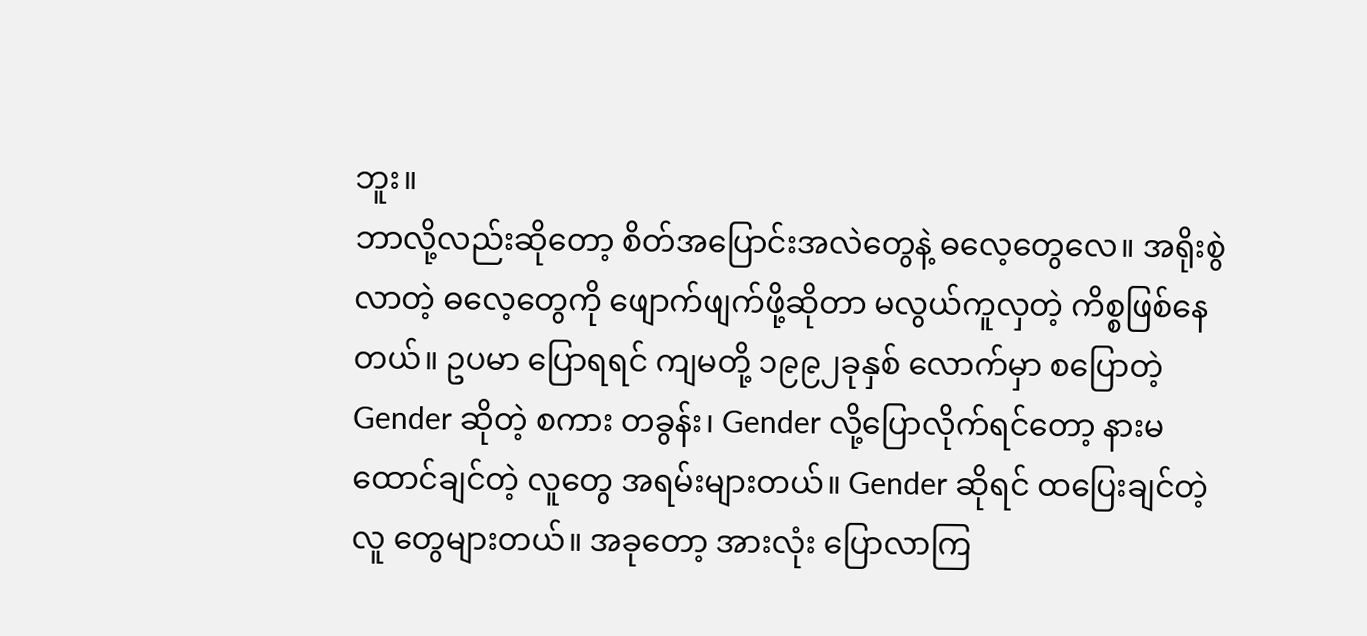ဘူး။
ဘာလို့လည်းဆိုတော့ စိတ်အပြောင်းအလဲတွေနဲ့ ဓလေ့တွေလေ။ အရိုးစွဲလာတဲ့ ဓလေ့တွေကို ဖျောက်ဖျက်ဖို့ဆိုတာ မလွယ်ကူလှတဲ့ ကိစ္စဖြစ်နေတယ်။ ဥပမာ ပြောရရင် ကျမတို့ ၁၉၉၂ခုနှစ် လောက်မှာ စပြောတဲ့ Gender ဆိုတဲ့ စကား တခွန်း၊ Gender လို့ပြောလိုက်ရင်တော့ နားမထောင်ချင်တဲ့ လူတွေ အရမ်းများတယ်။ Gender ဆိုရင် ထပြေးချင်တဲ့ လူ တွေများတယ်။ အခုတော့ အားလုံး ပြောလာကြ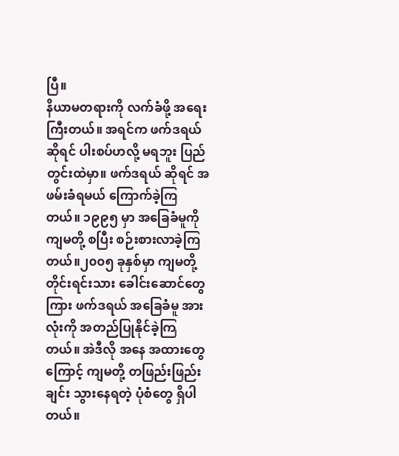ပြီ။
နိယာမတရားကို လက်ခံဖို့ အရေးကြီးတယ်။ အရင်က ဖက်ဒရယ်ဆိုရင် ပါးစပ်ဟလို့ မရဘူး ပြည်တွင်းထဲမှာ။ ဖက်ဒရယ် ဆိုရင် အဖမ်းခံရမယ် ကြောက်ခဲ့ကြတယ်။ ၁၉၉၅ မှာ အခြေခံမူကို ကျမတို့ စပြီး စဉ်းစားလာခဲ့ကြတယ်။၂၀၀၅ ခုနှစ်မှာ ကျမတို့ တိုင်းရင်းသား ခေါင်းဆောင်တွေကြား ဖက်ဒရယ် အခြေခံမူ အားလုံးကို အတည်ပြုနိုင်ခဲ့ကြတယ်။ အဲဒီလို အနေ အထားတွေကြောင့် ကျမတို့ တဖြည်းဖြည်းချင်း သွားနေရတဲ့ ပုံစံတွေ ရှိပါတယ်။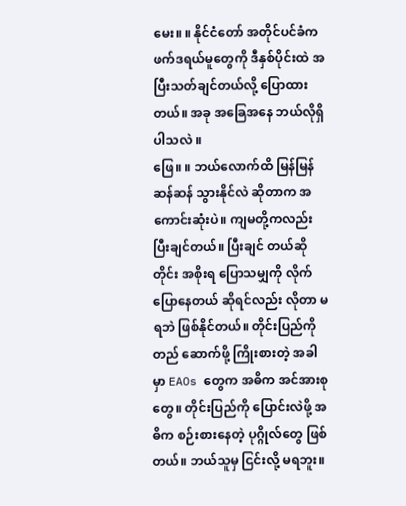မေး။ ။ နိုင်ငံတော် အတိုင်ပင်ခံက ဖက်ဒရယ်မူတွေကို ဒီနှစ်ပိုင်းထဲ အပြီးသတ်ချင်တယ်လို့ ပြောထားတယ်။ အခု အခြေအနေ ဘယ်လိုရှိပါသလဲ ။
ဖြေ။ ။ ဘယ်လောက်ထိ မြန်မြန်ဆန်ဆန် သွားနိုင်လဲ ဆိုတာက အကောင်းဆုံးပဲ။ ကျမတို့ကလည်း ပြီးချင်တယ်။ ပြီးချင် တယ်ဆိုတိုင်း အစိုးရ ပြောသမျှကို လိုက်ပြောနေတယ် ဆိုရင်လည်း လိုတာ မရဘဲ ဖြစ်နိုင်တယ်။ တိုင်းပြည်ကို တည် ဆောက်ဖို့ ကြိုးစားတဲ့ အခါမှာ EAOs တွေက အဓိက အင်အားစုတွေ။ တိုင်းပြည်ကို ပြောင်းလဲဖို့ အဓိက စဉ်းစားနေတဲ့ ပုဂ္ဂိုလ်တွေ ဖြစ်တယ်။ ဘယ်သူမှ ငြင်းလို့ မရဘူး။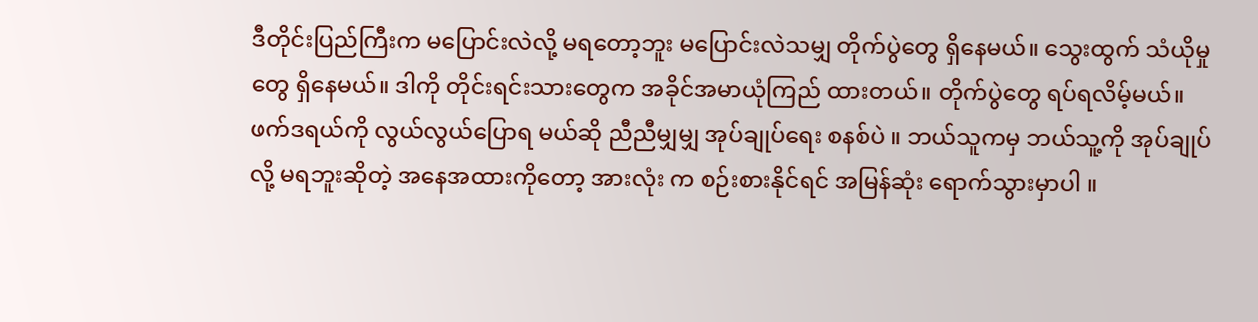ဒီတိုင်းပြည်ကြီးက မပြောင်းလဲလို့ မရတော့ဘူး မပြောင်းလဲသမျှ တိုက်ပွဲတွေ ရှိနေမယ်။ သွေးထွက် သံယိုမှုတွေ ရှိနေမယ်။ ဒါကို တိုင်းရင်းသားတွေက အခိုင်အမာယုံကြည် ထားတယ်။ တိုက်ပွဲတွေ ရပ်ရလိမ့်မယ်။ ဖက်ဒရယ်ကို လွယ်လွယ်ပြောရ မယ်ဆို ညီညီမျှမျှ အုပ်ချုပ်ရေး စနစ်ပဲ ။ ဘယ်သူကမှ ဘယ်သူ့ကို အုပ်ချုပ်လို့ မရဘူးဆိုတဲ့ အနေအထားကိုတော့ အားလုံး က စဉ်းစားနိုင်ရင် အမြန်ဆုံး ရောက်သွားမှာပါ ။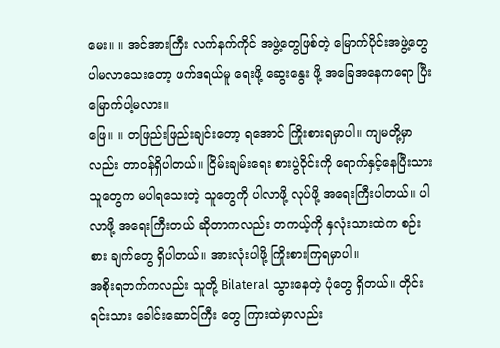မေး။ ။ အင်အားကြီး လက်နက်ကိုင် အဖွဲ့တွေဖြစ်တဲ့ မြောက်ပိုင်းအဖွဲ့တွေ ပါမလာသေးတော့ ဖက်ဒရယ်မူ ရေးဖို့ ဆွေးနွေး ဖို့ အခြေအနေကရော ပြီးမြောက်ပါ့မလား။
ဖြေ။ ။ တဖြည်းဖြည်းချင်းတော့ ရအောင် ကြိုးစားရမှာပါ။ ကျမတို့မှာလည်း တာဝန်ရှိပါတယ်။ ငြိမ်းချမ်းရေး စားပွဲဝိုင်းကို ရောက်နှင့်နေပြီးသား သူတွေက မပါရသေးတဲ့ သူတွေကို ပါလာဖို့ လုပ်ဖို့ အရေးကြီးပါတယ်။ ပါလာဖို့ အရေးကြီးတယ် ဆိုတာကလည်း တကယ့်ကို နှလုံးသားထဲက စဉ်းစား ချက်တွေ ရှိပါတယ်။ အားလုံးပါဖို့ ကြိုးစားကြရမှာပါ။
အစိုးရဘက်ကလည်း သူတို့ Bilateral သွားနေတဲ့ ပုံတွေ ရှိတယ်။ တိုင်းရင်းသား ခေါင်းဆောင်ကြီး တွေ ကြားထဲမှာလည်း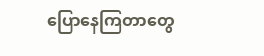ပြောနေကြတာတွေ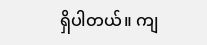ရှိပါတယ်။ ကျ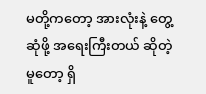မတို့ကတော့ အားလုံးနဲ့ တွေ့ဆုံဖို့ အရေးကြီးတယ် ဆိုတဲ့ မူတော့ ရှိ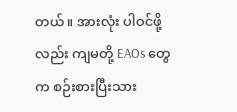တယ်။ အားလုံး ပါဝင်ဖို့လည်း ကျမတို့ EAOs တွေက စဉ်းစားပြီးသား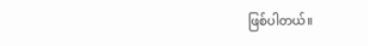ဖြစ်ပါတယ်။